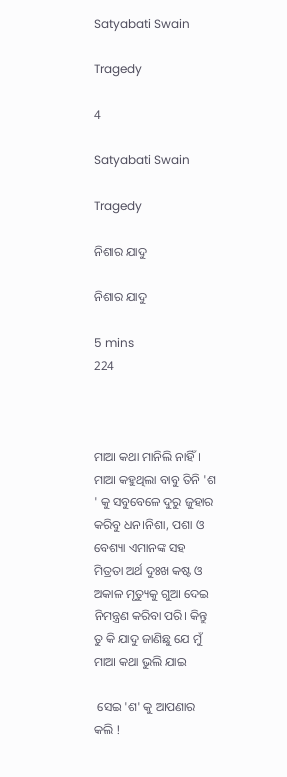Satyabati Swain

Tragedy

4

Satyabati Swain

Tragedy

ନିଶାର ଯାଦୁ

ନିଶାର ଯାଦୁ

5 mins
224



ମାଆ କଥା ମାନିଲି ନାହିଁ। ମାଆ କହୁଥିଲା ବାବୁ ତିନି 'ଶ ' କୁ ସବୁବେଳେ ଦୁରୁ ଜୁହାର କରିବୁ ଧନ।ନିଶା, ପଶା ଓ ବେଶ୍ୟା ଏମାନଙ୍କ ସହ ମିତ୍ରତା ଅର୍ଥ ଦୁଃଖ କଷ୍ଟ ଓ ଅକାଳ ମୃତ୍ୟୁକୁ ଗୁଆ ଦେଇ ନିମନ୍ତ୍ରଣ କରିବା ପରି। କିନ୍ତୁ ତୁ କି ଯାଦୁ ଜାଣିଛୁ ଯେ ମୁଁ ମାଆ କଥା ଭୁଲି ଯାଇ

 ସେଇ 'ଶ' କୁ ଆପଣାର କଲି !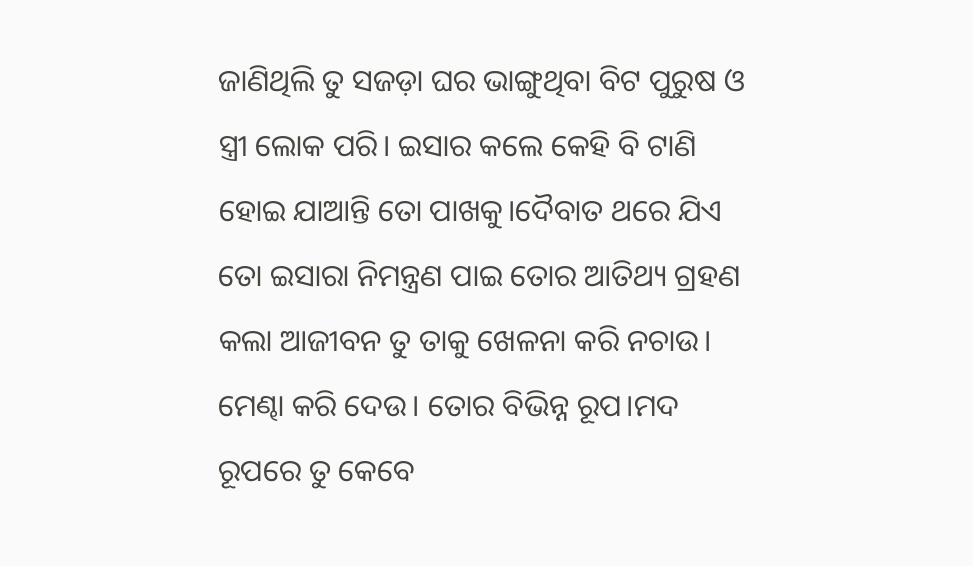ଜାଣିଥିଲି ତୁ ସଜଡ଼ା ଘର ଭାଙ୍ଗୁଥିବା ବିଟ ପୁରୁଷ ଓ ସ୍ତ୍ରୀ ଲୋକ ପରି। ଇସାର କଲେ କେହି ବି ଟାଣି ହୋଇ ଯାଆନ୍ତି ତୋ ପାଖକୁ।ଦୈବାତ ଥରେ ଯିଏ ତୋ ଇସାରା ନିମନ୍ତ୍ରଣ ପାଇ ତୋର ଆତିଥ୍ୟ ଗ୍ରହଣ କଲା ଆଜୀବନ ତୁ ତାକୁ ଖେଳନା କରି ନଚାଉ। ମେଣ୍ଢା କରି ଦେଉ। ତୋର ବିଭିନ୍ନ ରୂପ।ମଦ ରୂପରେ ତୁ କେବେ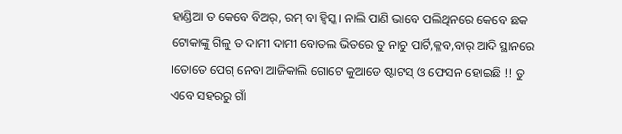ହାଣ୍ଡିଆ ତ କେବେ ବିଅର୍, ରମ୍ ବା ହ୍ବିସ୍କ। ନାଲି ପାଣି ଭାବେ ପଲିଥିନରେ କେବେ ଛକ ଟୋକାଙ୍କୁ ଗିଳୁ ତ ଦାମୀ ଦାମୀ ବୋତଲ ଭିତରେ ତୁ ନାଚୁ ପାର୍ଟି,କ୍ଳବ,ବାର୍ ଆଦି ସ୍ଥାନରେ ।ତୋତେ ପେଗ୍ ନେବା ଆଜିକାଲି ଗୋଟେ କୁଆଡେ ଷ୍ଟାଟସ୍ ଓ ଫେସନ ହୋଇଛି !! ତୁ ଏବେ ସହରରୁ ଗାଁ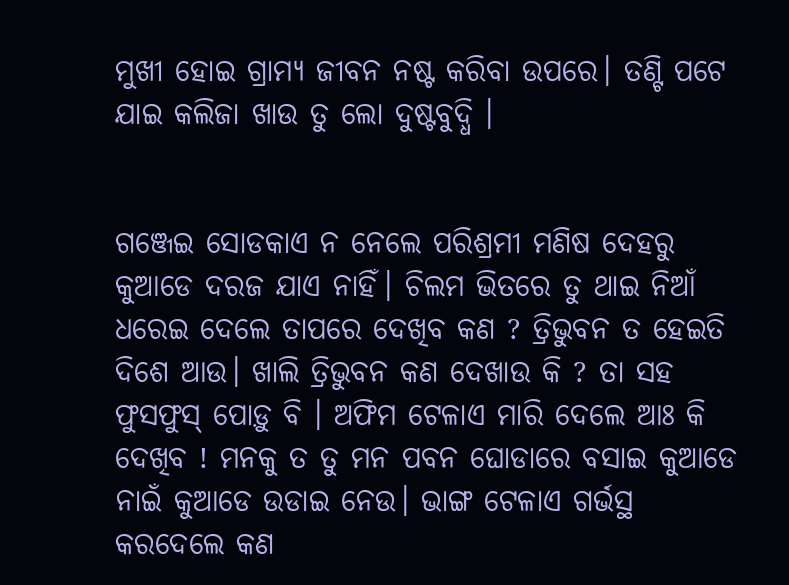ମୁଖୀ ହୋଇ ଗ୍ରାମ୍ୟ ଜୀବନ ନଷ୍ଟ କରିବା ଉପରେ। ତଣ୍ଟି ପଟେ ଯାଇ କଲିଜା ଖାଉ ତୁ ଲୋ ଦୁଷ୍ଟବୁଦ୍ଧି ।


ଗଞ୍ଜେଇ ସୋଡକାଏ ନ ନେଲେ ପରିଶ୍ରମୀ ମଣିଷ ଦେହରୁ କୁଆଡେ ଦରଜ ଯାଏ ନାହିଁ। ଚିଲମ ଭିତରେ ତୁ ଥାଇ ନିଆଁ ଧରେଇ ଦେଲେ ତାପରେ ଦେଖିବ କଣ ? ତ୍ରିଭୁବନ ତ ହେଇତି ଦିଶେ ଆଉ। ଖାଲି ତ୍ରିଭୁବନ କଣ ଦେଖାଉ କି ? ତା ସହ ଫୁସଫୁସ୍ ପୋଡ଼ୁ ବି । ଅଫିମ ଟେଳାଏ ମାରି ଦେଲେ ଆଃ କି ଦେଖିବ ! ମନକୁ ତ ତୁ ମନ ପବନ ଘୋଡାରେ ବସାଇ କୁଆଡେ ନାଇଁ କୁଆଡେ ଉଡାଇ ନେଉ। ଭାଙ୍ଗ ଟେଳାଏ ଗର୍ଭସ୍ଥ କରଦେଲେ କଣ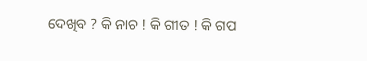ଦେଖିବ ? କି ନାଚ ! କି ଗୀତ ! କି ଗପ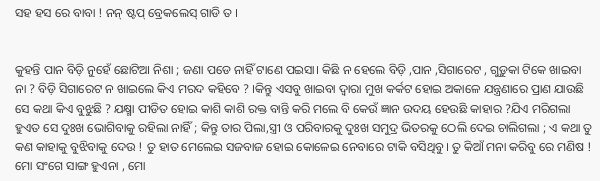ସହ ହସ ରେ ବାବା ! ନନ୍ ଷ୍ଟପ୍ ବ୍ରେକଲେସ୍ ଗାଡି ତ ।


କୁହନ୍ତି ପାନ ବିଡ଼ି ନୁହେଁ ଛୋଟିଆ ନିଶା ; ଜଣା ପଡେ ନାହିଁ ଟାଣେ ପଇସା। କିଛି ନ ହେଲେ ବିଡ଼ି ,ପାନ ,ସିଗାରେଟ , ଗୁଡ଼ୁକା ଟିକେ ଖାଇବା ନା ? ବିଡ଼ି ସିଗାରେଟ ନ ଖାଇଲେ କିଏ ମରଦ କହିବେ ? ।କିନ୍ତୁ ଏସବୁ ଖାଇବା ଦ୍ୱାରା ମୁଖ କର୍କଟ ହୋଇ ଅକାଳେ ଯନ୍ତ୍ରଣାରେ ପ୍ରାଣ ଯାଉଛି ସେ କଥା କିଏ ବୁଝୁଛି ? ଯକ୍ଷ୍ମା ପୀଡିତ ହୋଇ କାଶି କାଶି ରକ୍ତ ବାନ୍ତି କରି ମଲେ ବି କେଉଁ ଜ୍ଞାନ ଉଦୟ ହେଉଛି କାହାର ?ଯିଏ ମରିଗଲା ହୁଏତ ସେ ଦୁଃଖ ଭୋଗିବାକୁ ରହିଲା ନାହିଁ ; କିନ୍ତୁ ତାର ପିଲା,ସ୍ତ୍ରୀ ଓ ପରିବାରକୁ ଦୁଃଖ ସମୁଦ୍ର ଭିତରକୁ ଠେଲି ଦେଇ ଚାଲିଗଲା ; ଏ କଥା ତୁ କଣ କାହାକୁ ବୁଝିବାକୁ ଦେଉ ! ତୁ ହାତ ମେଲେଇ ସଜବାଜ ହୋଇ କୋଳେଇ ନେବାରେ ଟାକି ବସିଥିବୁ। ତୁ କିଆଁ ମନା କରିବୁ ରେ ମଣିଷ ! ମୋ ସଂଗେ ସାଙ୍ଗ ହୁଏନା , ମୋ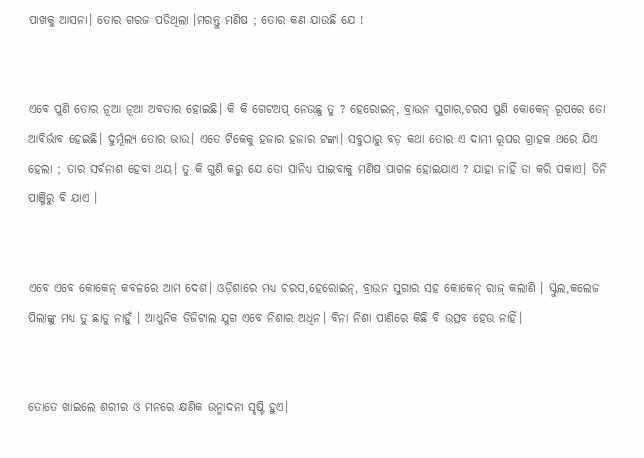ପାଖକୁ ଆସନା। ତୋର ଗରଜ ପଡିଥିଲା ।ମରନ୍ତୁ ମଣିଷ ; ତୋର କଣ ଯାଉଛି ଯେ !


ଏବେ ପୁଣି ତୋର ନୂଆ ନୂଆ ଅବତାର ହୋଇଛି। କି କି ଗେଟଅପ୍ ନେଉଛୁ ତୁ ? ହେରୋଇନ୍, ବ୍ରାଉନ ସୁଗାର,ଚରସ ପୁଣି କୋକେନ୍ ରୂପରେ ତୋ ଆବିର୍ଭାବ ହେଇଛି। ଦୁର୍ମୂଲ୍ୟ ତୋର ଭାଉ। ଏତେ ଟିକେକୁ ହଜାର ହଜାର ଟଙ୍କା। ସବୁଠାରୁ ବଡ଼ କଥା ତୋର ଏ ଦାମୀ ରୂପର ଗ୍ରାହକ ଥରେ ଯିଏ ହେଲା ; ତାର ସର୍ବନାଶ ହେବା ଥୟ। ତୁ କି ଗୁଣି କରୁ ଯେ ତୋ ସାନିଧ୍ୟ ପାଇବାକୁ ମଣିଷ ପାଗଳ ହୋଇଯାଏ ? ଯାହା ନାହିଁ ତା କରି ପକାଏ। ତିନି ପାଞ୍ଜିରୁ ବି ଯାଏ ।


ଏବେ ଏବେ କୋକେନ୍ କବଳରେ ଆମ ଦେଶ। ଓଡ଼ିଶାରେ ମଧ୍ୟ ଚରସ,ହେରୋଇନ୍, ବ୍ରାଉନ ସୁଗାର ସହ କୋକେନ୍ ରାଜ୍ କଲାଣି । ସ୍କୁଲ,କଲେଜ ପିଲାଙ୍କୁ ମଧ୍ୟ ତୁ ଛାଡୁ ନାହୁଁ । ଆଧୁନିକ ଡିଜିଟାଲ ଯୁଗ ଏବେ ନିଶାର ଅଧିନ। ବିନା ନିଶା ପାଣିରେ କିଛି ବି ଉତ୍ସବ ହେଉ ନାହିଁ।


ତୋତେ ଖାଇଲେ ଶରୀର ଓ ମନରେ କ୍ଷଣିକ ଉନ୍ମାଦନା ସୃଷ୍ଟି ହୁଏ।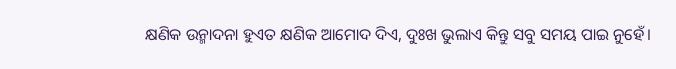କ୍ଷଣିକ ଉନ୍ମାଦନା ହୁଏତ କ୍ଷଣିକ ଆମୋଦ ଦିଏ, ଦୁଃଖ ଭୁଲାଏ କିନ୍ତୁ ସବୁ ସମୟ ପାଇ ନୁହେଁ।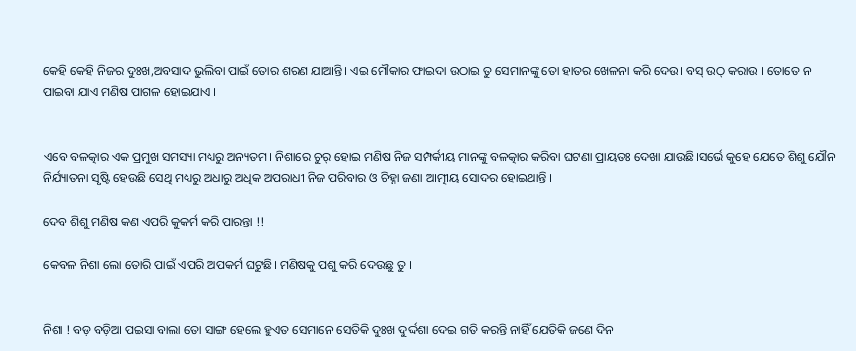କେହି କେହି ନିଜର ଦୁଃଖ,ଅବସାଦ ଭୁଲିବା ପାଇଁ ତୋର ଶରଣ ଯାଆନ୍ତି। ଏଇ ମୌକାର ଫାଇଦା ଉଠାଇ ତୁ ସେମାନଙ୍କୁ ତୋ ହାତର ଖେଳନା କରି ଦେଉ। ବସ୍ ଉଠ୍ କରାଉ । ତୋତେ ନ ପାଇବା ଯାଏ ମଣିଷ ପାଗଳ ହୋଇଯାଏ ।


ଏବେ ବଳତ୍କାର ଏକ ପ୍ରମୁଖ ସମସ୍ୟା ମଧ୍ୟରୁ ଅନ୍ୟତମ। ନିଶାରେ ଚୁର୍ ହୋଇ ମଣିଷ ନିଜ ସମ୍ପର୍କୀୟ ମାନଙ୍କୁ ବଳତ୍କାର କରିବା ଘଟଣା ପ୍ରାୟତଃ ଦେଖା ଯାଉଛି।ସର୍ଭେ କୁହେ ଯେତେ ଶିଶୁ ଯୌନ ନିର୍ଯ୍ୟାତନା ସୃଷ୍ଟି ହେଉଛି ସେଥି ମଧ୍ୟରୁ ଅଧାରୁ ଅଧିକ ଅପରାଧୀ ନିଜ ପରିବାର ଓ ଚିହ୍ନା ଜଣା ଆତ୍ମୀୟ ସୋଦର ହୋଇଥାନ୍ତି ।

ଦେବ ଶିଶୁ ମଣିଷ କଣ ଏପରି କୁକର୍ମ କରି ପାରନ୍ତା !!

କେବଳ ନିଶା ଲୋ ତୋରି ପାଇଁ ଏପରି ଅପକର୍ମ ଘଟୁଛି। ମଣିଷକୁ ପଶୁ କରି ଦେଉଛୁ ତୁ ।


ନିଶା ! ବଡ଼ ବଡ଼ିଆ ପଇସା ବାଲା ତୋ ସାଙ୍ଗ ହେଲେ ହୁଏତ ସେମାନେ ସେତିକି ଦୁଃଖ ଦୁର୍ଦ୍ଦଶା ଦେଇ ଗତି କରନ୍ତି ନାହିଁ ଯେତିକି ଜଣେ ଦିନ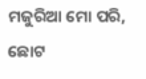ମଜୁରିଆ ମୋ ପରି, ଛୋଟ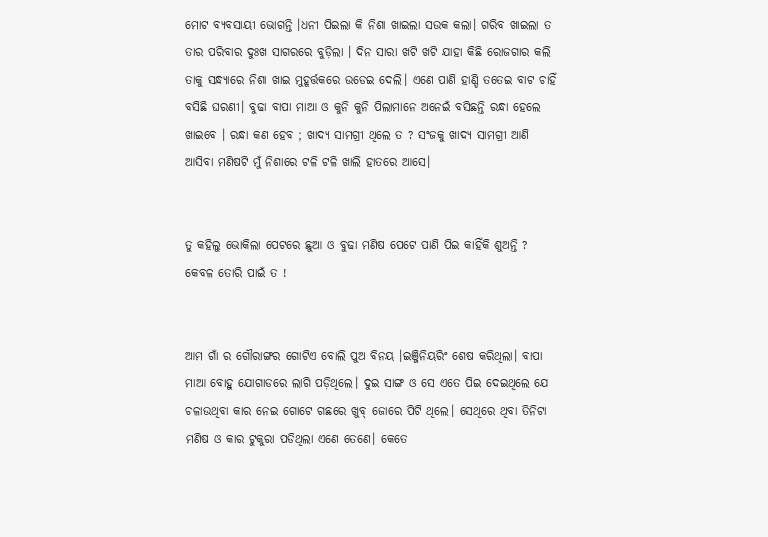ମୋଟ ବ୍ୟବସାୟୀ ଭୋଗନ୍ତି ।ଧନୀ ପିଇଲା କି ନିଶା ଖାଇଲା ସଉକ କଲା। ଗରିବ ଖାଇଲା ତ ତାର ପରିବାର ଦୁଃଖ ସାଗରରେ ବୁଡ଼ିଲା । ଦିନ ସାରା ଖଟି ଖଟି ଯାହା କିଛି ରୋଜଗାର କଲି ତାକୁ ସନ୍ଧ୍ୟାରେ ନିଶା ଖାଇ ମୁହୂର୍ତ୍ତକରେ ଉଡେଇ ଦେଲି। ଏଣେ ପାଣି ହାଣ୍ଡି ତତେଇ ବାଟ ଚାହିଁ ବସିଛି ଘରଣୀ। ବୁଢା ବାପା ମାଆ ଓ କୁନି କୁନି ପିଲାମାନେ ଅନେଇଁ ବସିଛନ୍ତି ରନ୍ଧା ହେଲେ ଖାଇବେ । ରନ୍ଧା କଣ ହେବ ; ଖାଦ୍ୟ ସାମଗ୍ରୀ ଥିଲେ ତ ? ସଂଜକୁ ଖାଦ୍ୟ ସାମଗ୍ରୀ ଆଣି ଆସିବା ମଣିଷଟି ମୁଁ ନିଶାରେ ଟଳି ଟଳି ଖାଲି ହାତରେ ଆସେ।


ତୁ କହିଲୁ ଭୋକିଲା ପେଟରେ ଛୁଆ ଓ ବୁଢା ମଣିଷ ପେଟେ ପାଣି ପିଇ କାହିଁକି ଶୁଅନ୍ତି ? କେବଳ ତୋରି ପାଇଁ ତ !


ଆମ ଗାଁ ର ଗୌରାଙ୍ଗର ଗୋଟିଏ ବୋଲି ପୁଅ ବିନୟ ।ଇଞ୍ଜିନିୟରିଂ ଶେଷ କରିଥିଲା। ବାପା ମାଆ ବୋହୁ ଯୋଗାଡରେ ଲାଗି ପଡ଼ିଥିଲେ। ଦୁଇ ସାଙ୍ଗ ଓ ସେ ଏତେ ପିଇ ଦେଇଥିଲେ ଯେ ଚଳାଉଥିବା କାର ନେଇ ଗୋଟେ ଗଛରେ ଖୁବ୍ ଜୋରେ ପିଟି ଥିଲେ। ସେଥିରେ ଥିବା ତିନିଟା ମଣିଷ ଓ କାର ଟୁକୁରା ପଡିଥିଲା ଏଣେ ତେଣେ। କେତେ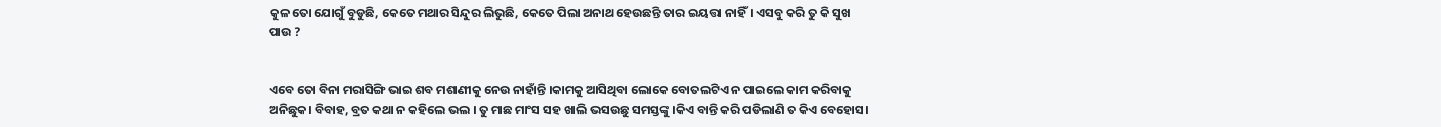କୁଳ ତୋ ଯୋଗୁଁ ବୁଡୁଛି, କେତେ ମଥାର ସିନ୍ଦୁର ଲିଭୁଛି, କେତେ ପିଲା ଅନାଥ ହେଉଛନ୍ତି ତାର ଇୟତ୍ତା ନାହିଁ। ଏସବୁ କରି ତୁ କି ସୁଖ ପାଉ ?


ଏବେ ତୋ ବିନା ମରାସିଙ୍ଗି ଭାଇ ଶବ ମଶାଣୀକୁ ନେଉ ନାହାଁନ୍ତି ।କାମକୁ ଆସିଥିବା ଲୋକେ ବୋତଲଟିଏ ନ ପାଇଲେ କାମ କରିବାକୁ ଅନିଛୁକ। ବିବାହ, ବ୍ରତ କଥା ନ କହିଲେ ଭଲ । ତୁ ମାଛ ମାଂସ ସହ ଖାଲି ଭସଉଛୁ ସମସ୍ତଙ୍କୁ ।କିଏ ବାନ୍ତି କରି ପଡିଲାଣି ତ କିଏ ବେହୋସ।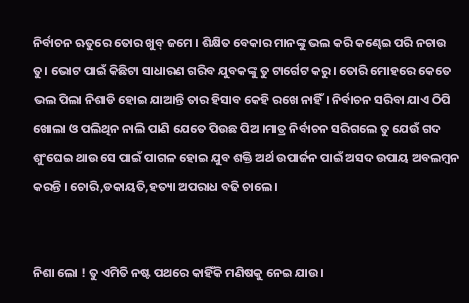ନିର୍ବାଚନ ଋତୁରେ ତୋର ଖୁବ୍ ଜମେ । ଶିକ୍ଷିତ ବେକାର ମାନଙ୍କୁ ଭଲ କରି କଣ୍ଢେଇ ପରି ନଚାଉ ତୁ। ଭୋଟ ପାଇଁ କିଛିଟା ସାଧାରଣ ଗରିବ ଯୁବକଙ୍କୁ ତୁ ଟାର୍ଗେଟ କରୁ। ତୋରି ମୋହରେ କେତେ ଭଲ ପିଲା ନିଶାଡି ହୋଇ ଯାଆନ୍ତି ତାର ହିସାବ କେହି ରଖେ ନାହିଁ। ନିର୍ବାଚନ ସରିବା ଯାଏ ଠିପି ଖୋଲା ଓ ପଲିଥିନ ନାଲି ପାଣି ଯେତେ ପିଉଛ ପିଅ ।ମାତ୍ର ନିର୍ବାଚନ ସରିଗଲେ ତୁ ଯେଉଁ ଗଦ ଶୁଂଘେଇ ଥାଉ ସେ ପାଇଁ ପାଗଳ ହୋଇ ଯୁବ ଶକ୍ତି ଅର୍ଥ ଉପାର୍ଜନ ପାଇଁ ଅସଦ ଉପାୟ ଅବଲମ୍ବନ କରନ୍ତି । ଚୋରି,ଡକାୟତି,ହତ୍ୟା ଅପରାଧ ବଢି ଚାଲେ।


ନିଶା ଲୋ ! ତୁ ଏମିତି ନଷ୍ଟ ପଥରେ କାହିଁକି ମଣିଷକୁ ନେଇ ଯାଉ।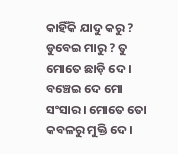କାହିଁକି ଯାଦୁ କରୁ ? ଡୁବେଇ ମାରୁ ? ତୁ ମୋତେ ଛାଡ଼ି ଦେ । ବଞ୍ଚେଇ ଦେ ମୋ ସଂସାର। ମୋତେ ତୋ କବଳରୁ ମୁକ୍ତି ଦେ।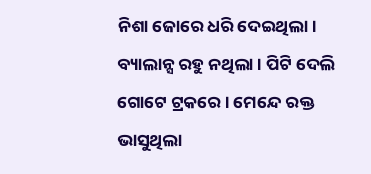ନିଶା ଜୋରେ ଧରି ଦେଇଥିଲା। ବ୍ୟାଲାନ୍ସ ରହୁ ନଥିଲା । ପିଟି ଦେଲି ଗୋଟେ ଟ୍ରକରେ। ମେନ୍ଦେ ରକ୍ତ ଭାସୁଥିଲା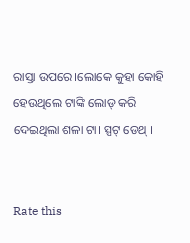ରାସ୍ତା ଉପରେ।ଲୋକେ କୁହା କୋହି ହେଉଥିଲେ ଟାଙ୍କି ଲୋଡ୍ କରି ଦେଇଥିଲା ଶଳା ଟା। ସ୍ପଟ୍ ଡେଥ୍ ।


Rate this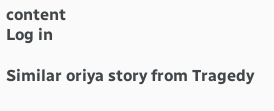content
Log in

Similar oriya story from Tragedy